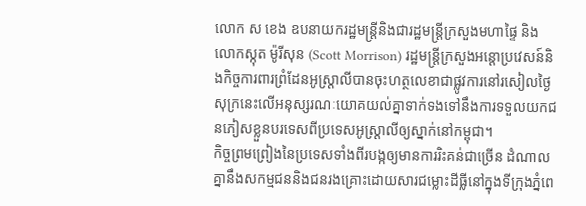លោក ស ខេង ឧបនាយករដ្ឋមន្ត្រីនិងជារដ្ឋមន្ត្រីក្រសួងមហាផ្ទៃ និងលោកស្កុត ម៉ូរីសុន (Scott Morrison) រដ្ឋមន្ត្រីក្រសួងអន្តោប្រវេសន៍និងកិច្ចការពារព្រំដែនអូស្ត្រាលីបានចុះហត្ថលេខាជាផ្លូវការនៅរសៀលថ្ងៃសុក្រនេះលើអនុស្សរណៈយោគយល់គ្នាទាក់ទងទៅនឹងការទទួលយកជនភៀសខ្លួនបរទេសពីប្រទេសអូស្រ្តាលីឲ្យស្នាក់នៅកម្ពុជា។
កិច្ចព្រមព្រៀងនៃប្រទេសទាំងពីរបង្កឲ្យមានការរិះគន់ជាច្រើន ដំណាលគ្នានឹងសកម្មជននិងជនរងគ្រោះដោយសារជម្លោះដីធ្លីនៅក្នុងទីក្រុងភ្នំពេ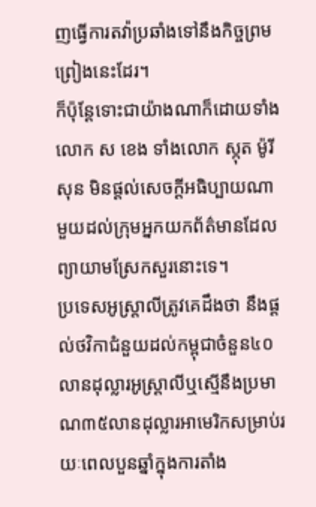ញធ្វើការតវ៉ាប្រឆាំងទៅនឹងកិច្ចព្រមព្រៀងនេះដែរ។
ក៏ប៉ុន្តែទោះជាយ៉ាងណាក៏ដោយទាំងលោក ស ខេង ទាំងលោក ស្កុត ម៉ូរីសុន មិនផ្តល់សេចក្តីអធិប្បាយណាមួយដល់ក្រុមអ្នកយកព័ត៌មានដែលព្យាយាមស្រែកសួរនោះទេ។
ប្រទេសអូស្រ្តាលីត្រូវគេដឹងថា នឹងផ្តល់ថវិកាជំនួយដល់កម្ពុជាចំនួន៤០លានដុល្លារអូស្ត្រាលីឬស្មើនឹងប្រមាណ៣៥លានដុល្លារអាមេរិកសម្រាប់រយៈពេលបួនឆ្នាំក្នុងការតាំង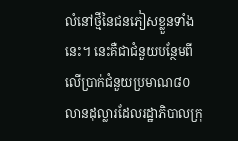លំនៅថ្មីនៃជនភៀសខ្លួនទាំងនេះ។ នេះគឺជាជំនួយបន្ថែមពីលើប្រាក់ជំនួយប្រមាណ៨០លានដុល្លារដែលរដ្ឋាភិបាលក្រុ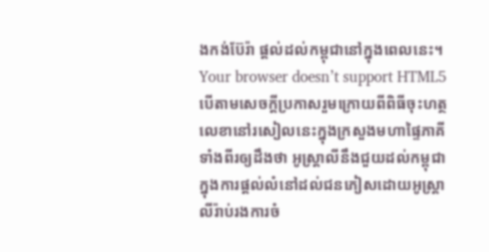ងកង់ប៊ែរ៉ា ផ្តល់ដល់កម្ពុជានៅក្នុងពេលនេះ។
Your browser doesn’t support HTML5
បើតាមសេចក្តីប្រកាសរួមក្រោយពីពិធីចុះហត្ថលេខានៅរសៀលនេះក្នុងក្រសួងមហាផ្ទៃភាគីទាំងពីរឲ្យដឹងថា អូស្ត្រាលីនឹងជួយដល់កម្ពុជាក្នុងការផ្តល់លំនៅដល់ជនភៀសដោយអូស្ត្រាលីរ៉ាប់រងការចំ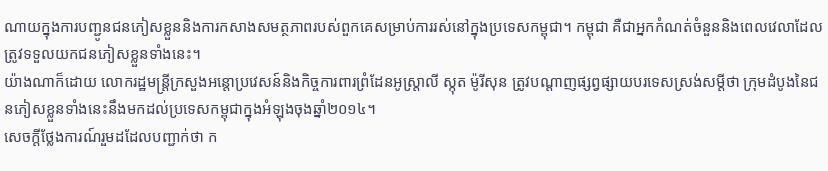ណាយក្នុងការបញ្ជូនជនភៀសខ្លួននិងការកសាងសមត្ថភាពរបស់ពួកគេសម្រាប់ការរស់នៅក្នុងប្រទេសកម្ពុជា។ កម្ពុជា គឺជាអ្នកកំណត់ចំនួននិងពេលវេលាដែលត្រូវទទួលយកជនភៀសខ្លួនទាំងនេះ។
យ៉ាងណាក៏ដោយ លោករដ្ឋមន្ត្រីក្រសួងអន្តោប្រវេសន៍និងកិច្ចការពារព្រំដែនអូស្ត្រាលី ស្កុត ម៉ូរីសុន ត្រូវបណ្តាញផ្សព្វផ្សាយបរទេសស្រង់សម្តីថា ក្រុមដំបូងនៃជនភៀសខ្លួនទាំងនេះនឹងមកដល់ប្រទេសកម្ពុជាក្នុងអំឡុងចុងឆ្នាំ២០១៤។
សេចក្តីថ្លែងការណ៍រួមដដែលបញ្ជាក់ថា ក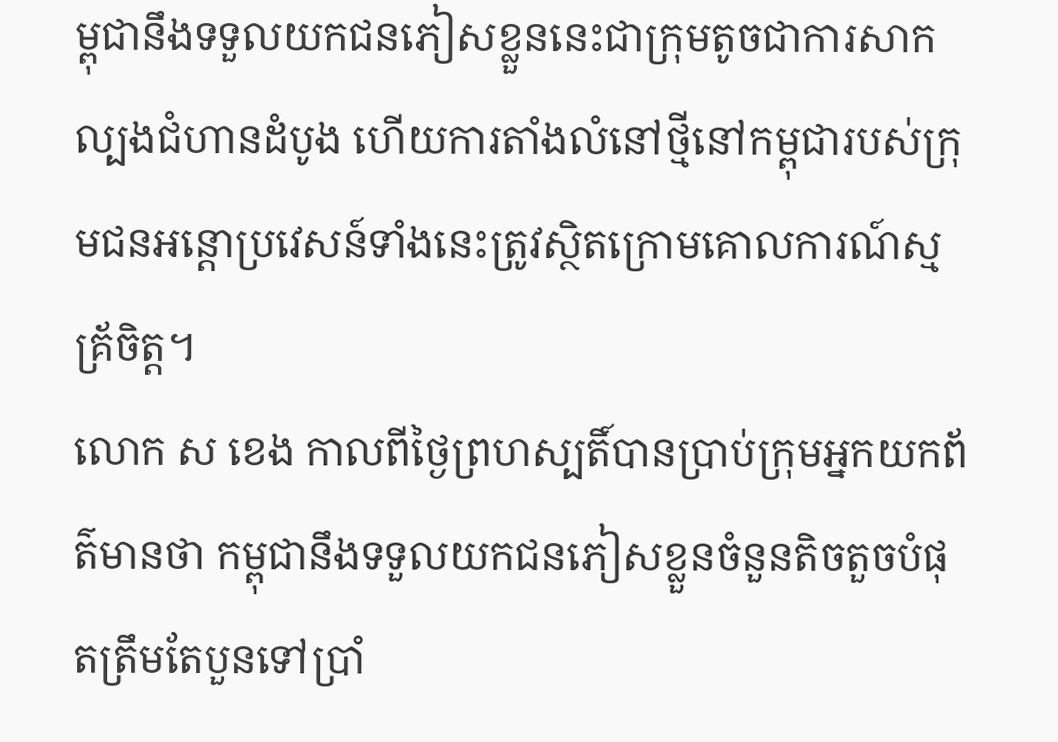ម្ពុជានឹងទទួលយកជនភៀសខ្លួននេះជាក្រុមតូចជាការសាកល្បងជំហានដំបូង ហើយការតាំងលំនៅថ្មីនៅកម្ពុជារបស់ក្រុមជនអន្តោប្រវេសន៍ទាំងនេះត្រូវស្ថិតក្រោមគោលការណ៍ស្មគ្រ័ចិត្ត។
លោក ស ខេង កាលពីថ្ងៃព្រហស្បតិ៍បានប្រាប់ក្រុមអ្នកយកព័ត៌មានថា កម្ពុជានឹងទទួលយកជនភៀសខ្លួនចំនួនតិចតួចបំផុតត្រឹមតែបួនទៅប្រាំ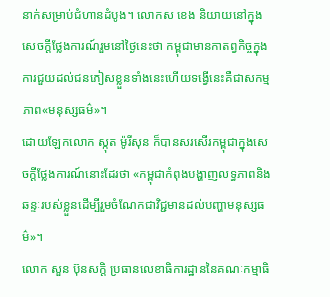នាក់សម្រាប់ជំហានដំបូង។ លោកស ខេង និយាយនៅក្នុងសេចក្តីថ្លែងការណ៍រួមនៅថ្ងៃនេះថា កម្ពុជាមានកាតព្វកិច្ចក្នុងការជួយដល់ជនភៀសខ្លួនទាំងនេះហើយទង្វើនេះគឺជាសកម្មភាព«មនុស្សធម៌»។
ដោយឡែកលោក ស្កុត ម៉ូរីសុន ក៏បានសរសើរកម្ពុជាក្នុងសេចក្តីថ្លែងការណ៍នោះដែរថា «កម្ពុជាកំពុងបង្ហាញលទ្ធភាពនិងឆន្ទៈរបស់ខ្លួនដើម្បីរួមចំណែកជាវិជ្ជមានដល់បញ្ហាមនុស្សធម៌»។
លោក សួន ប៊ុនសក្តិ ប្រធានលេខាធិការដ្ឋាននៃគណៈកម្មាធិ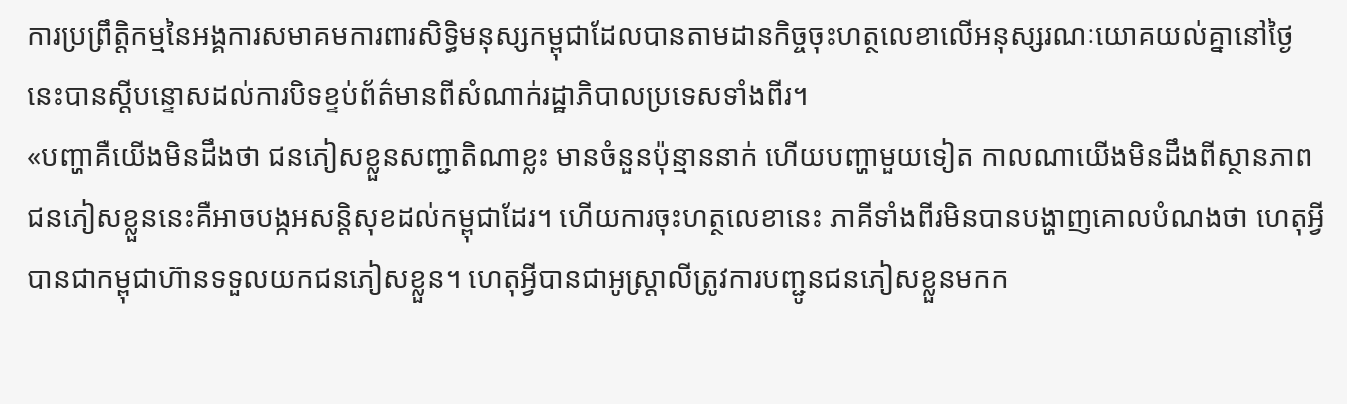ការប្រព្រឹត្តិកម្មនៃអង្គការសមាគមការពារសិទ្ធិមនុស្សកម្ពុជាដែលបានតាមដានកិច្ចចុះហត្ថលេខាលើអនុស្សរណៈយោគយល់គ្នានៅថ្ងៃនេះបានស្តីបន្ទោសដល់ការបិទខ្ទប់ព័ត៌មានពីសំណាក់រដ្ឋាភិបាលប្រទេសទាំងពីរ។
«បញ្ហាគឺយើងមិនដឹងថា ជនភៀសខ្លួនសញ្ជាតិណាខ្លះ មានចំនួនប៉ុន្មាននាក់ ហើយបញ្ហាមួយទៀត កាលណាយើងមិនដឹងពីស្ថានភាពជនភៀសខ្លួននេះគឺអាចបង្កអសន្តិសុខដល់កម្ពុជាដែរ។ ហើយការចុះហត្ថលេខានេះ ភាគីទាំងពីរមិនបានបង្ហាញគោលបំណងថា ហេតុអ្វីបានជាកម្ពុជាហ៊ានទទួលយកជនភៀសខ្លួន។ ហេតុអ្វីបានជាអូស្ត្រាលីត្រូវការបញ្ជូនជនភៀសខ្លួនមកក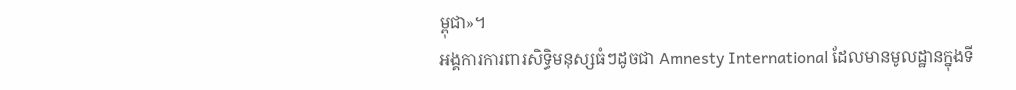ម្ពុជា»។
អង្គការការពារសិទ្ធិមនុស្សធំៗដូចជា Amnesty International ដែលមានមូលដ្ឋានក្នុងទី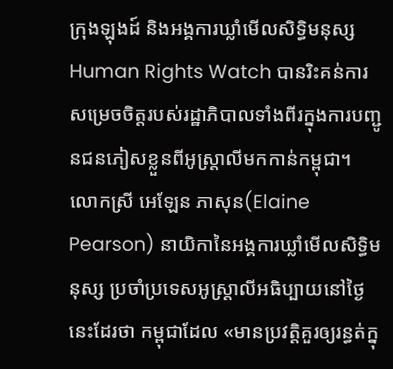ក្រុងឡុងដ៍ និងអង្គការឃ្លាំមើលសិទ្ធិមនុស្ស Human Rights Watch បានរិះគន់ការសម្រេចចិត្តរបស់រដ្ឋាភិបាលទាំងពីរក្នុងការបញ្ជូនជនភៀសខ្លួនពីអូស្ត្រាលីមកកាន់កម្ពុជា។
លោកស្រី អេឡែន ភាសុន(Elaine Pearson) នាយិកានៃអង្គការឃ្លាំមើលសិទ្ធិមនុស្ស ប្រចាំប្រទេសអូស្ត្រាលីអធិប្បាយនៅថ្ងៃនេះដែរថា កម្ពុជាដែល «មានប្រវត្តិគួរឲ្យរន្ធត់ក្នុ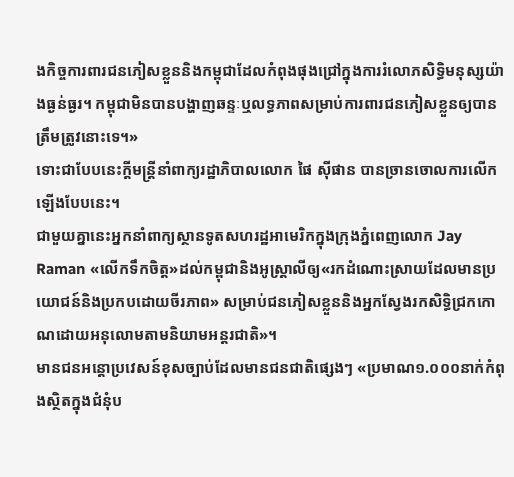ងកិច្ចការពារជនភៀសខ្លួននិងកម្ពុជាដែលកំពុងផុងជ្រៅក្នុងការរំលោភសិទ្ធិមនុស្សយ៉ាងធ្ងន់ធ្ងរ។ កម្ពុជាមិនបានបង្ហាញឆន្ទៈឬលទ្ធភាពសម្រាប់ការពារជនភៀសខ្លួនឲ្យបានត្រឹមត្រូវនោះទេ។»
ទោះជាបែបនេះក្តីមន្ត្រីនាំពាក្យរដ្ឋាភិបាលលោក ផៃ ស៊ីផាន បានច្រានចោលការលើកឡើងបែបនេះ។
ជាមួយគ្នានេះអ្នកនាំពាក្យស្ថានទូតសហរដ្ឋអាមេរិកក្នុងក្រុងភ្នំពេញលោក Jay Raman «លើកទឹកចិត្ត»ដល់កម្ពុជានិងអូស្ត្រាលីឲ្យ«រកដំណោះស្រាយដែលមានប្រយោជន៍និងប្រកបដោយចីរភាព» សម្រាប់ជនភៀសខ្លួននិងអ្នកស្វែងរកសិទ្ធិជ្រកកោណដោយអនុលោមតាមនិយាមអន្តរជាតិ»។
មានជនអន្តោប្រវេសន៍ខុសច្បាប់ដែលមានជនជាតិផ្សេងៗ «ប្រមាណ១.០០០នាក់កំពុងស្ថិតក្នុងជំនុំប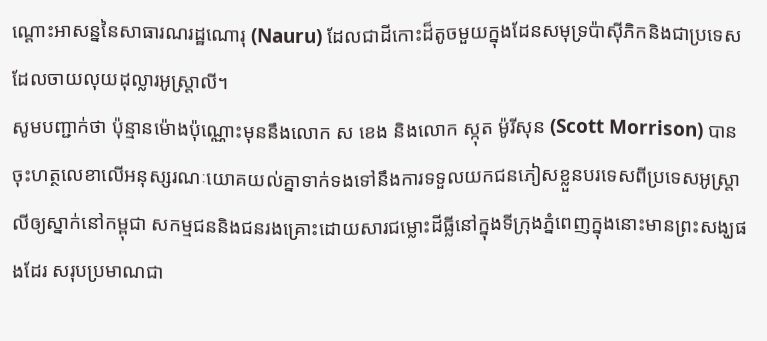ណ្តោះអាសន្ននៃសាធារណរដ្ឋណោរុ (Nauru) ដែលជាដីកោះដ៏តូចមួយក្នុងដែនសមុទ្រប៉ាស៊ីភិកនិងជាប្រទេសដែលចាយលុយដុល្លារអូស្រ្តាលី។
សូមបញ្ជាក់ថា ប៉ុន្មានម៉ោងប៉ុណ្ណោះមុននឹងលោក ស ខេង និងលោក ស្កុត ម៉ូរីសុន (Scott Morrison) បានចុះហត្ថលេខាលើអនុស្សរណៈយោគយល់គ្នាទាក់ទងទៅនឹងការទទួលយកជនភៀសខ្លួនបរទេសពីប្រទេសអូស្រ្តាលីឲ្យស្នាក់នៅកម្ពុជា សកម្មជននិងជនរងគ្រោះដោយសារជម្លោះដីធ្លីនៅក្នុងទីក្រុងភ្នំពេញក្នុងនោះមានព្រះសង្ឃផងដែរ សរុបប្រមាណជា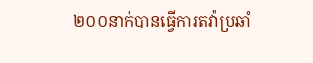២០០នាក់បានធ្វើការតវ៉ាប្រឆាំ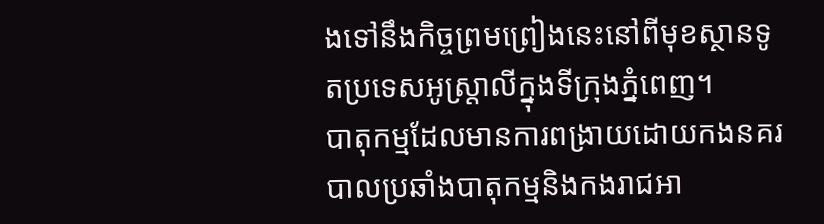ងទៅនឹងកិច្ចព្រមព្រៀងនេះនៅពីមុខស្ថានទូតប្រទេសអូស្រ្តាលីក្នុងទីក្រុងភ្នំពេញ។
បាតុកម្មដែលមានការពង្រាយដោយកងនគរបាលប្រឆាំងបាតុកម្មនិងកងរាជអា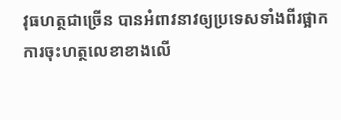វុធហត្ថជាច្រើន បានអំពាវនាវឲ្យប្រទេសទាំងពីរផ្អាកការចុះហត្ថលេខាខាងលើ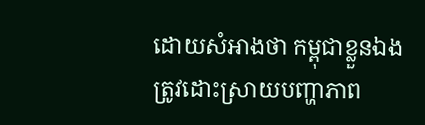ដោយសំអាងថា កម្ពុជាខ្លួនឯងត្រូវដោះស្រាយបញ្ហាភាព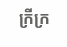ក្រីក្រ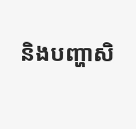និងបញ្ហាសិ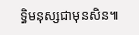ទ្ធិមនុស្សជាមុនសិន៕